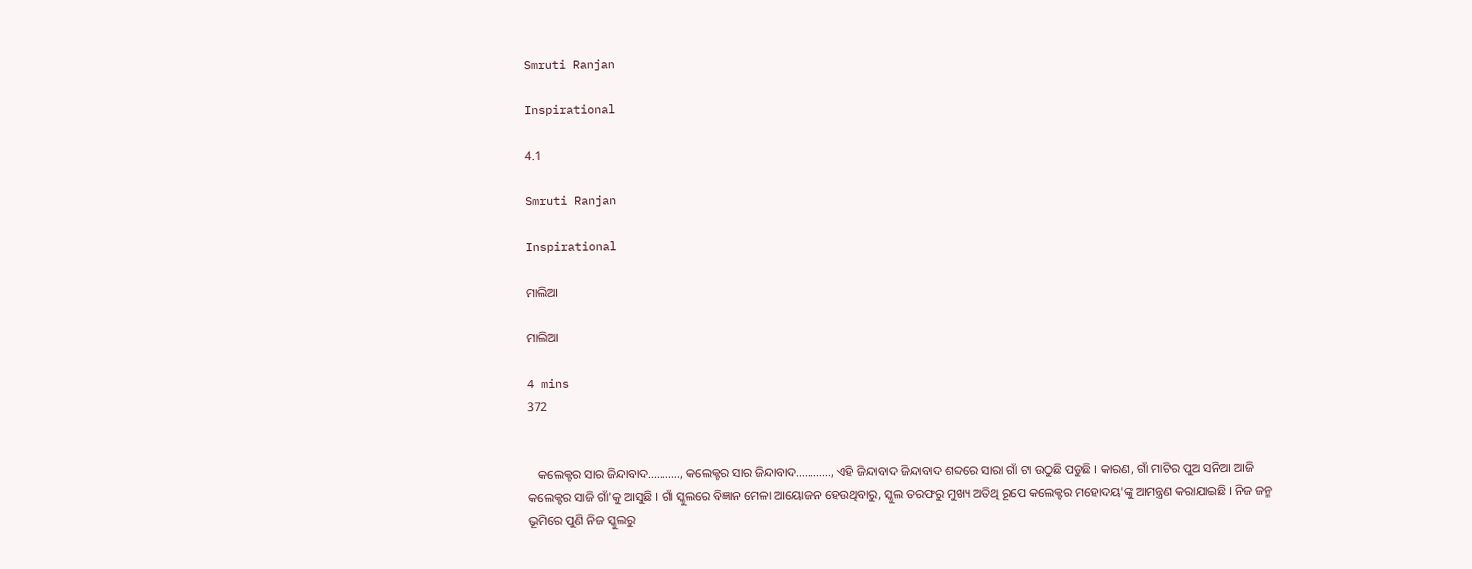Smruti Ranjan

Inspirational

4.1

Smruti Ranjan

Inspirational

ମାଲିଆ

ମାଲିଆ

4 mins
372


   କଲେକ୍ଟର ସାର ଜିନ୍ଦାବାଦ..........., କଲେକ୍ଟର ସାର ଜିନ୍ଦାବାଦ............, ଏହି ଜିନ୍ଦାବାଦ ଜିନ୍ଦାବାଦ ଶବ୍ଦରେ ସାରା ଗାଁ ଟା ଉଠୁଛି ପଡୁଛି । କାରଣ, ଗାଁ ମାଟିର ପୁଅ ସନିଆ ଆଜି କଲେକ୍ଟର ସାଜି ଗାଁ'କୁ ଆସୁଛି । ଗାଁ ସ୍କୁଲରେ ବିଜ୍ଞାନ ମେଳା ଆୟୋଜନ ହେଉଥିବାରୁ, ସ୍କୁଲ ତରଫରୁ ମୁଖ୍ୟ ଅତିଥି ରୂପେ କଲେକ୍ଟର ମହୋଦୟ'ଙ୍କୁ ଆମନ୍ତ୍ରଣ କରାଯାଇଛି । ନିଜ ଜନ୍ମ ଭୂମିରେ ପୁଣି ନିଜ ସ୍କୁଲରୁ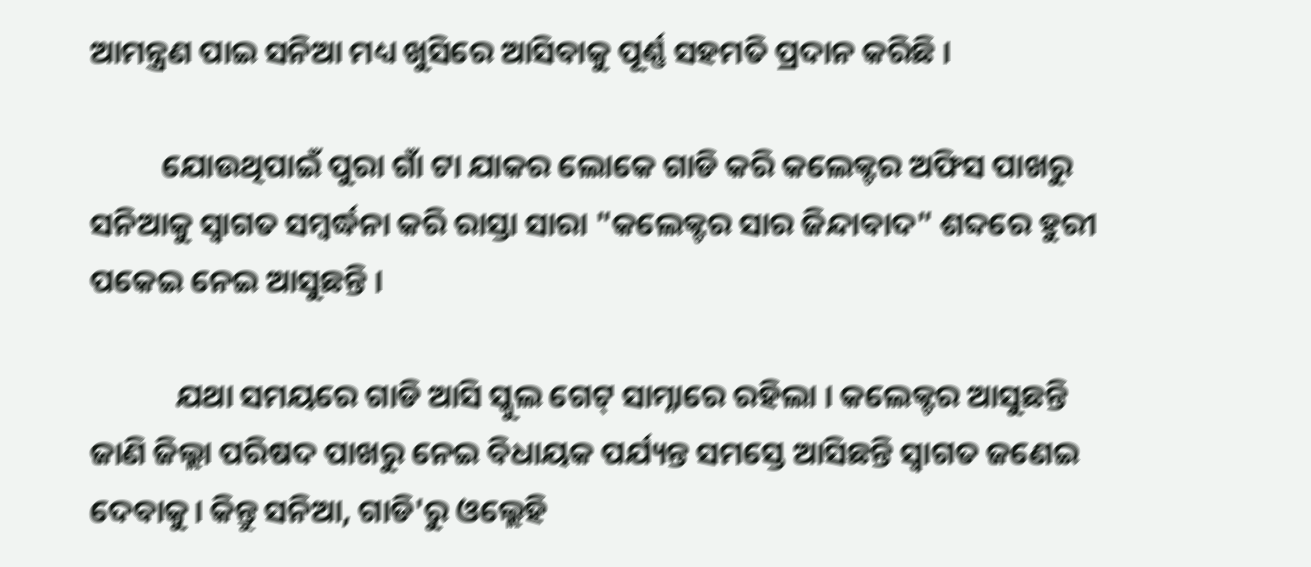ଆମନ୍ତ୍ରଣ ପାଇ ସନିଆ ମଧ୍ୟ ଖୁସିରେ ଆସିବାକୁ ପୂର୍ଣ୍ଣ ସହମତି ପ୍ରଦାନ କରିଛି ।

          ଯୋଉଥିପାଇଁ ପୁରା ଗାଁ ଟା ଯାକର ଲୋକେ ଗାଡି କରି କଲେକ୍ଟର ଅଫିସ ପାଖରୁ ସନିଆକୁ ସ୍ୱାଗତ ସମ୍ବର୍ଦ୍ଧନା କରି ରାସ୍ତା ସାରା "କଲେକ୍ଟର ସାର ଜିନ୍ଦାବାଦ" ଶବ୍ଦରେ ହୁରୀ ପକେଇ ନେଇ ଆସୁଛନ୍ତି ।

            ଯଥା ସମୟରେ ଗାଡି ଆସି ସ୍କୁଲ ଗେଟ୍ ସାମ୍ନାରେ ରହିଲା । କଲେକ୍ଟର ଆସୁଛନ୍ତି ଜାଣି ଜିଲ୍ଲା ପରିଷଦ ପାଖରୁ ନେଇ ବିଧାୟକ ପର୍ଯ୍ୟନ୍ତ ସମସ୍ତେ ଆସିଛନ୍ତି ସ୍ୱାଗତ ଜଣେଇ ଦେବାକୁ। କିନ୍ତୁ ସନିଆ, ଗାଡି'ରୁ ଓଲ୍ଲେହି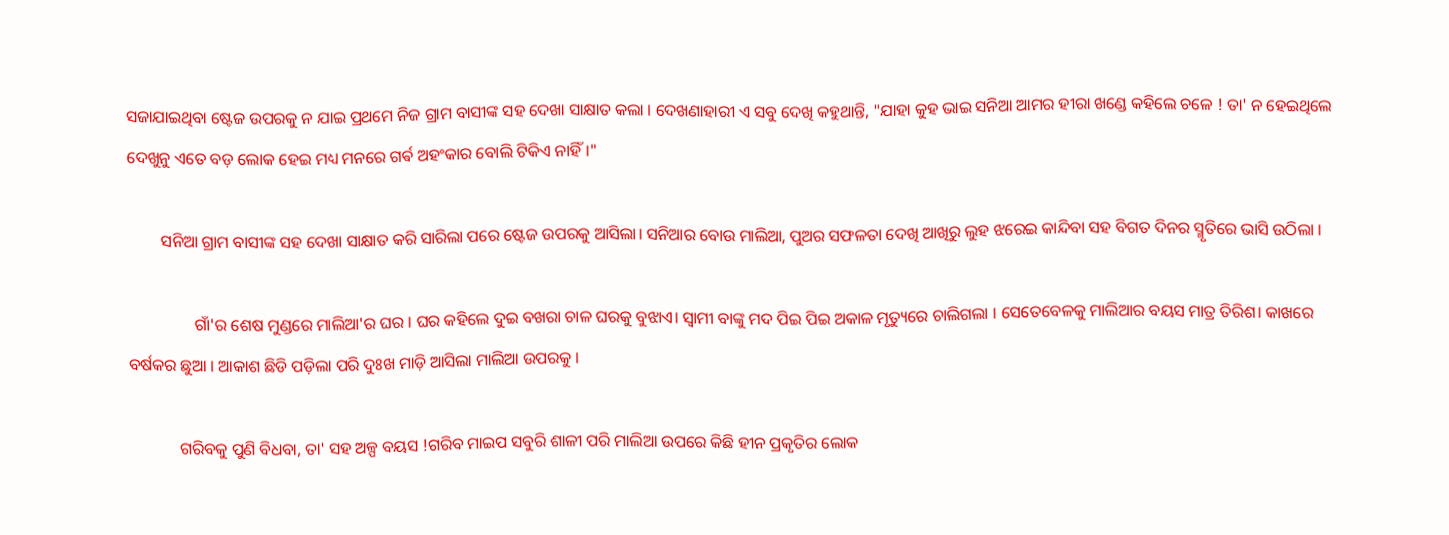ସଜାଯାଇଥିବା ଷ୍ଟେଜ ଉପରକୁ ନ ଯାଇ ପ୍ରଥମେ ନିଜ ଗ୍ରାମ ବାସୀଙ୍କ ସହ ଦେଖା ସାକ୍ଷାତ କଲା । ଦେଖଣାହାରୀ ଏ ସବୁ ଦେଖି କହୁଥାନ୍ତି, "ଯାହା କୁହ ଭାଇ ସନିଆ ଆମର ହୀରା ଖଣ୍ଡେ କହିଲେ ଚଳେ ! ତା' ନ ହେଇଥିଲେ ଦେଖୁନୁ ଏତେ ବଡ଼ ଲୋକ ହେଇ ମଧ୍ୟ ମନରେ ଗର୍ଵ ଅହଂକାର ବୋଲି ଟିକିଏ ନାହିଁ।"

        ସନିଆ ଗ୍ରାମ ବାସୀଙ୍କ ସହ ଦେଖା ସାକ୍ଷାତ କରି ସାରିଲା ପରେ ଷ୍ଟେଜ ଉପରକୁ ଆସିଲା। ସନିଆର ବୋଉ ମାଲିଆ, ପୁଅର ସଫଳତା ଦେଖି ଆଖିରୁ ଲୁହ ଝରେଇ କାନ୍ଦିବା ସହ ବିଗତ ଦିନର ସ୍ମୃତିରେ ଭାସି ଉଠିଲା ।

                ଗାଁ'ର ଶେଷ ମୁଣ୍ଡରେ ମାଲିଆ'ର ଘର । ଘର କହିଲେ ଦୁଇ ବଖରା ଚାଳ ଘରକୁ ବୁଝାଏ। ସ୍ୱାମୀ ବାଙ୍କୁ ମଦ ପିଇ ପିଇ ଅକାଳ ମୃତ୍ୟୁରେ ଚାଲିଗଲା । ସେତେବେଳକୁ ମାଲିଆର ବୟସ ମାତ୍ର ତିରିଶ। କାଖରେ ବର୍ଷକର ଛୁଆ । ଆକାଶ ଛିଡି ପଡ଼ିଲା ପରି ଦୁଃଖ ମାଡ଼ି ଆସିଲା ମାଲିଆ ଉପରକୁ ।

            ଗରିବକୁ ପୁଣି ବିଧବା, ତା' ସହ ଅଳ୍ପ ବୟସ !ଗରିବ ମାଇପ ସବୁରି ଶାଳୀ ପରି ମାଲିଆ ଉପରେ କିଛି ହୀନ ପ୍ରକୃତିର ଲୋକ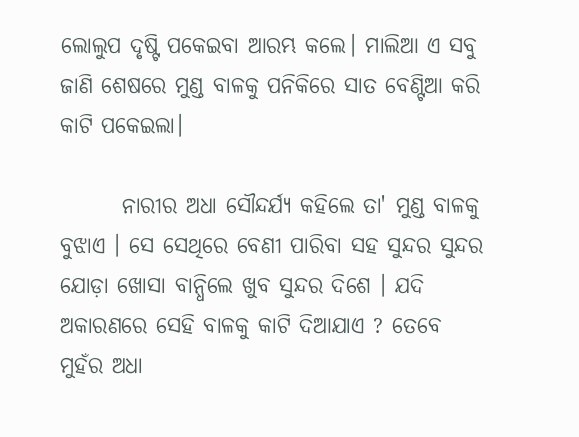ଲୋଲୁପ ଦୃଷ୍ଟି ପକେଇବା ଆରମ୍ଭ କଲେ। ମାଲିଆ ଏ ସବୁ ଜାଣି ଶେଷରେ ମୁଣ୍ଡ ବାଳକୁ ପନିକିରେ ସାତ ବେଣ୍ଟିଆ କରି କାଟି ପକେଇଲା।

       ନାରୀର ଅଧା ସୌନ୍ଦର୍ଯ୍ୟ କହିଲେ ତା' ମୁଣ୍ଡ ବାଳକୁ ବୁଝାଏ । ସେ ସେଥିରେ ବେଣୀ ପାରିବା ସହ ସୁନ୍ଦର ସୁନ୍ଦର ଯୋଡ଼ା ଖୋସା ବାନ୍ଧିଲେ ଖୁବ ସୁନ୍ଦର ଦିଶେ । ଯଦି ଅକାରଣରେ ସେହି ବାଳକୁ କାଟି ଦିଆଯାଏ ? ତେବେ ମୁହଁର ଅଧା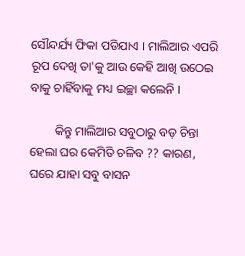ସୌନ୍ଦର୍ଯ୍ୟ ଫିକା ପଡିଯାଏ । ମାଲିଆର ଏପରି ରୂପ ଦେଖି ତା'କୁ ଆଉ କେହି ଆଖି ଉଠେଇ ବାକୁ ଚାହିଁବାକୁ ମଧ୍ୟ ଇଚ୍ଛା କଲେନି ।

        କିନ୍ତୁ ମାଲିଆର ସବୁଠାରୁ ବଡ଼ ଚିନ୍ତା ହେଲା ଘର କେମିତି ଚଳିବ ?? କାରଣ, ଘରେ ଯାହା ସବୁ ବାସନ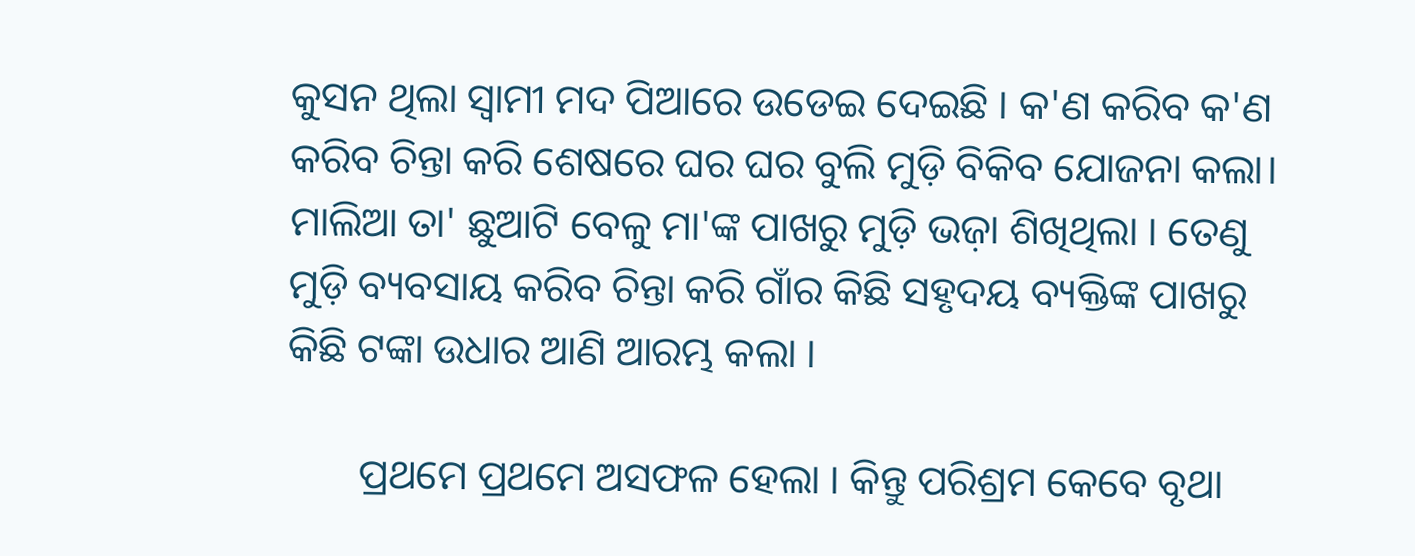କୁସନ ଥିଲା ସ୍ୱାମୀ ମଦ ପିଆରେ ଉଡେଇ ଦେଇଛି । କ'ଣ କରିବ କ'ଣ କରିବ ଚିନ୍ତା କରି ଶେଷରେ ଘର ଘର ବୁଲି ମୁଡ଼ି ବିକିବ ଯୋଜନା କଲା। ମାଲିଆ ତା' ଛୁଆଟି ବେଳୁ ମା'ଙ୍କ ପାଖରୁ ମୁଡ଼ି ଭଜ଼ା ଶିଖିଥିଲା । ତେଣୁ ମୁଡ଼ି ବ୍ୟବସାୟ କରିବ ଚିନ୍ତା କରି ଗାଁର କିଛି ସହୃଦୟ ବ୍ୟକ୍ତିଙ୍କ ପାଖରୁ କିଛି ଟଙ୍କା ଉଧାର ଆଣି ଆରମ୍ଭ କଲା ।

       ପ୍ରଥମେ ପ୍ରଥମେ ଅସଫଳ ହେଲା । କିନ୍ତୁ ପରିଶ୍ରମ କେବେ ବୃଥା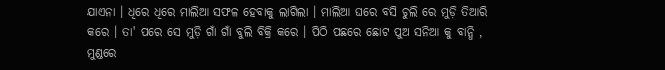ଯାଏନା । ଧିରେ ଧିରେ ମାଲିଆ ସଫଳ ହେବାକୁ ଲାଗିଲା । ମାଲିଆ ଘରେ ବସି ଚୁଲି ରେ ମୁଡ଼ି ତିଆରି କରେ । ତା' ପରେ ସେ ମୁଡ଼ି ଗାଁ ଗାଁ ବୁଲି ବିକ୍ରି କରେ । ପିଠି ପଛରେ ଛୋଟ ପୁଅ ସନିଆ କୁ ବାନ୍ଧି , ମୁଣ୍ଡରେ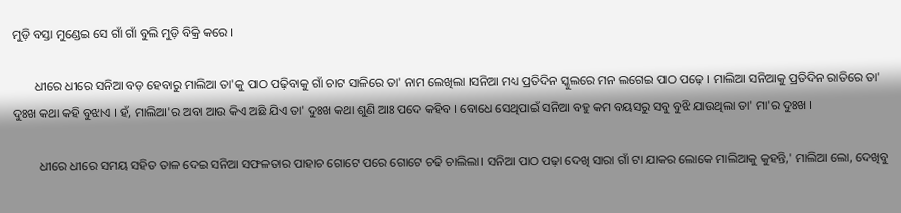ମୁଡ଼ି ବସ୍ତା ମୁଣ୍ଡେଇ ସେ ଗାଁ ଗାଁ ବୁଲି ମୁଡ଼ି ବିକ୍ରି କରେ ।

       ଧୀରେ ଧୀରେ ସନିଆ ବଡ଼ ହେବାରୁ ମାଲିଆ ତା'କୁ ପାଠ ପଢ଼ିବାକୁ ଗାଁ ଚାଟ ସାଳିରେ ତା' ନାମ ଲେଖିଲା ।ସନିଆ ମଧ୍ୟ ପ୍ରତିଦିନ ସ୍କୁଲରେ ମନ ଲଗେଇ ପାଠ ପଢ଼େ । ମାଲିଆ ସନିଆକୁ ପ୍ରତିଦିନ ରାତିରେ ତା' ଦୁଃଖ କଥା କହି ବୁଝାଏ । ହଁ, ମାଲିଆ'ର ଅବା ଆଉ କିଏ ଅଛି ଯିଏ ତା' ଦୁଃଖ କଥା ଶୁଣି ଆଃ ପଦେ କହିବ । ବୋଧେ ସେଥିପାଇଁ ସନିଆ ବହୁ କମ ବୟସରୁ ସବୁ ବୁଝି ଯାଉଥିଲା ତା' ମା'ର ଦୁଃଖ ।

        ଧୀରେ ଧୀରେ ସମୟ ସହିତ ତାଳ ଦେଇ ସନିଆ ସଫଳତାର ପାହାଚ ଗୋଟେ ପରେ ଗୋଟେ ଚଢି ଚାଲିଲା। ସନିଆ ପାଠ ପଢ଼ା ଦେଖି ସାରା ଗାଁ ଟା ଯାକର ଲୋକେ ମାଲିଆକୁ କୁହନ୍ତି,' ମାଲିଆ ଲୋ, ଦେଖିବୁ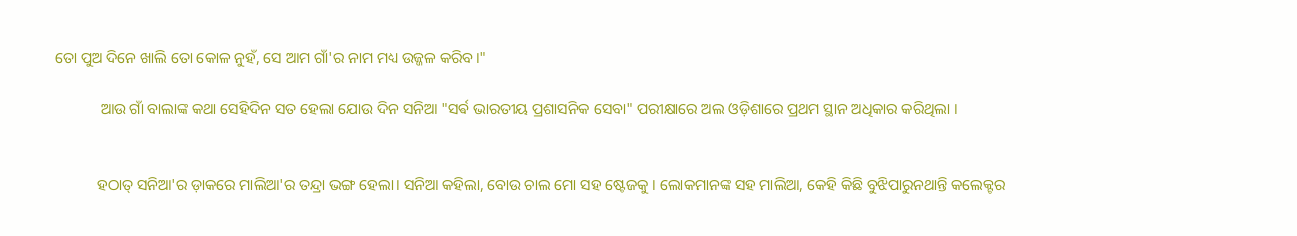ତୋ ପୁଅ ଦିନେ ଖାଲି ତୋ କୋଳ ନୁହଁ, ସେ ଆମ ଗାଁ'ର ନାମ ମଧ୍ୟ ଉଜ୍ଜଳ କରିବ।"

            ଆଉ ଗାଁ ବାଲାଙ୍କ କଥା ସେହିଦିନ ସତ ହେଲା ଯୋଉ ଦିନ ସନିଆ "ସର୍ଵ ଭାରତୀୟ ପ୍ରଶାସନିକ ସେବା" ପରୀକ୍ଷାରେ ଅଲ ଓଡ଼ିଶାରେ ପ୍ରଥମ ସ୍ଥାନ ଅଧିକାର କରିଥିଲା ।


           ହଠାତ୍ ସନିଆ'ର ଡ଼ାକରେ ମାଲିଆ'ର ତନ୍ଦ୍ରା ଭଙ୍ଗ ହେଲା। ସନିଆ କହିଲା, ବୋଉ ଚାଲ ମୋ ସହ ଷ୍ଟେଜକୁ । ଲୋକମାନଙ୍କ ସହ ମାଲିଆ, କେହି କିଛି ବୁଝିପାରୁନଥାନ୍ତି କଲେକ୍ଟର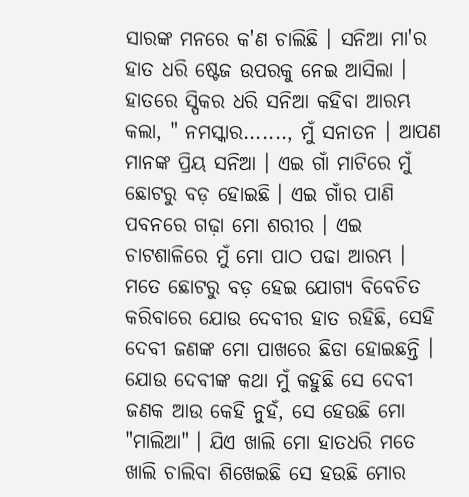ସାରଙ୍କ ମନରେ କ'ଣ ଚାଲିଛି । ସନିଆ ମା'ର ହାତ ଧରି ଷ୍ଟେଜ ଉପରକୁ ନେଇ ଆସିଲା । ହାତରେ ସ୍ପିକର ଧରି ସନିଆ କହିବା ଆରମ୍ଭ କଲା, " ନମସ୍କାର......., ମୁଁ ସନାତନ । ଆପଣ ମାନଙ୍କ ପ୍ରିୟ ସନିଆ । ଏଇ ଗାଁ ମାଟିରେ ମୁଁ ଛୋଟରୁ ବଡ଼ ହୋଇଛି । ଏଇ ଗାଁର ପାଣି ପବନରେ ଗଢ଼ା ମୋ ଶରୀର । ଏଇ ଚାଟଶାଳିରେ ମୁଁ ମୋ ପାଠ ପଢା ଆରମ୍ଭ । ମତେ ଛୋଟରୁ ବଡ଼ ହେଇ ଯୋଗ୍ୟ ବିବେଚିତ କରିବାରେ ଯୋଉ ଦେବୀର ହାତ ରହିଛି, ସେହି ଦେବୀ ଜଣଙ୍କ ମୋ ପାଖରେ ଛିଡା ହୋଇଛନ୍ତି । ଯୋଉ ଦେବୀଙ୍କ କଥା ମୁଁ କହୁଛି ସେ ଦେବୀ ଜଣକ ଆଉ କେହି ନୁହଁ, ସେ ହେଉଛି ମୋ "ମାଲିଆ" । ଯିଏ ଖାଲି ମୋ ହାତଧରି ମତେ ଖାଲି ଚାଲିବା ଶିଖେଇଛି ସେ ହଉଛି ମୋର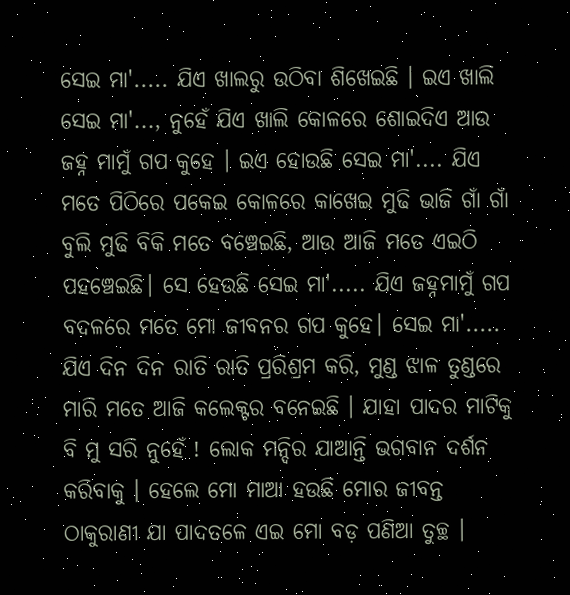ସେଇ ମା'..... ଯିଏ ଖାଲରୁ ଉଠିବା ଶିଖେଇଛି । ଇଏ ଖାଲି ସେଇ ମା'..., ନୁହେଁ ଯିଏ ଖାଲି କୋଳରେ ଶୋଇଦିଏ ଆଉ ଜହ୍ନ ମାମୁଁ ଗପ କୁହେ । ଇଏ ହୋଉଛି ସେଇ ମା'.... ଯିଏ ମତେ ପିଠିରେ ପକେଇ କୋଳରେ କାଖେଇ ମୁଢି ଭାଜି ଗାଁ ଗାଁ ବୁଲି ମୁଢି ବିକି ମତେ ବଞ୍ଚେଇଛି, ଆଉ ଆଜି ମତେ ଏଇଠି ପହଞ୍ଚେଇଛି। ସେ ହେଉଛି ସେଇ ମା'..... ଯିଏ ଜହ୍ନମାମୁଁ ଗପ ବଦଳରେ ମତେ ମୋ ଜୀବନର ଗପ କୁହେ। ସେଇ ମା'..... ଯିଏ ଦିନ ଦିନ ରାତି ରାତି ପ୍ରରିଶ୍ରମ କରି, ମୁଣ୍ଡ ଝାଳ ତୁଣ୍ଡରେ ମାରି ମତେ ଆଜି କଲେକ୍ଟର ବନେଇଛି । ଯାହା ପାଦର ମାଟିକୁ ବି ମୁ ସରି ନୁହେଁ ! ଲୋକ ମନ୍ଦିର ଯାଆନ୍ତି ଭଗବାନ ଦର୍ଶନ କରିବାକୁ । ହେଲେ ମୋ ମାଆ ହଉଛି ମୋର ଜୀବନ୍ତ ଠାକୁରାଣୀ ଯା ପାଦତଳେ ଏଇ ମୋ ବଡ଼ ପଣିଆ ତୁଚ୍ଛ ।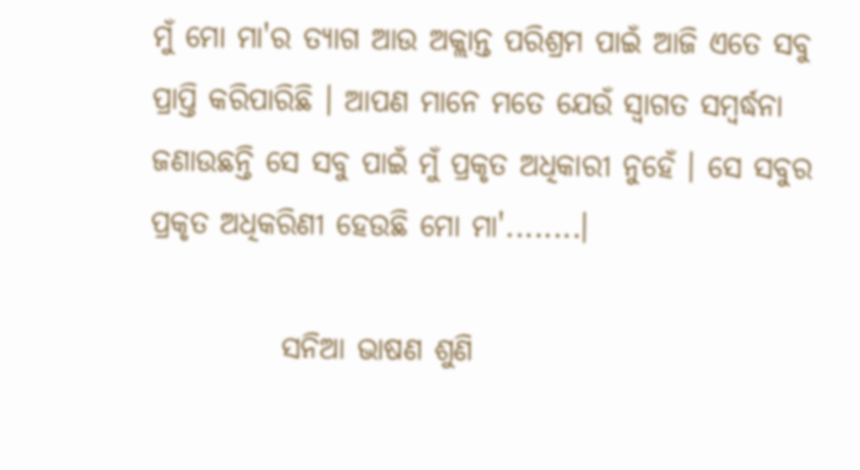ମୁଁ ମୋ ମା'ର ତ୍ୟାଗ ଆଉ ଅକ୍ଲାନ୍ତ ପରିଶ୍ରମ ପାଇଁ ଆଜି ଏତେ ସବୁ ପ୍ରାପ୍ତି କରିପାରିଛି । ଆପଣ ମାନେ ମତେ ଯେଉଁ ସ୍ୱାଗତ ସମ୍ବର୍ଦ୍ଧନା ଜଣାଉଛନ୍ତି ସେ ସବୁ ପାଇଁ ମୁଁ ପ୍ରକୃତ ଅଧିକାରୀ ନୁହେଁ । ସେ ସବୁର ପ୍ରକୃତ ଅଧିକରିଣୀ ହେଉଛି ମୋ ମା'........।

           ସନିଆ ଭାଷଣ ଶୁଣି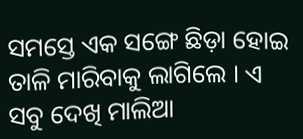ସମସ୍ତେ ଏକ ସଙ୍ଗେ ଛିଡ଼ା ହୋଇ ତାଳି ମାରିବାକୁ ଲାଗିଲେ । ଏ ସବୁ ଦେଖି ମାଲିଆ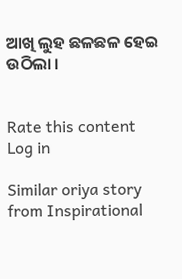ଆଖି ଲୁହ ଛଳଛଳ ହେଇ ଉଠିଲା ।


Rate this content
Log in

Similar oriya story from Inspirational